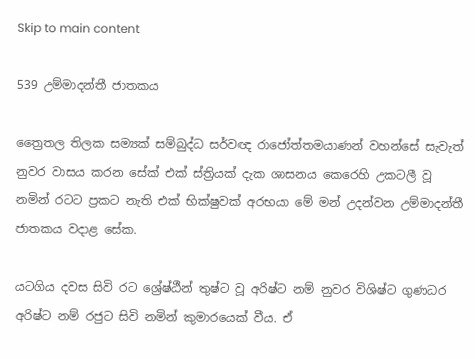Skip to main content

539 උම්මාදන්තී ජාතකය

ත්‍රෛතල තිලක සම්‍යක් සම්බුද්ධ සර්වඥ රාජෝත්තමයාණන් වහන්සේ සැවැත් නුවර වාසය කරන සේක් එක් ස්ත්‍රියක් දැක ශාසනය කෙරෙහි උකටලී වූ නමින් රටට ප්‍රකට නැති එක් භික්ෂුවක් අරභයා මේ මන් උදන්වන උම්මාදන්තී ජාතකය වදාළ සේක.

යටගිය දවස සිවි රට ශ්‍රේෂ්ඨීන් තුෂ්ට වූ අරිෂ්ට නම් නුවර විශිෂ්ට ගුණධර අරිෂ්ට නම් රජුට සිවි නමින් කුමාරයෙක් වීය. ඒ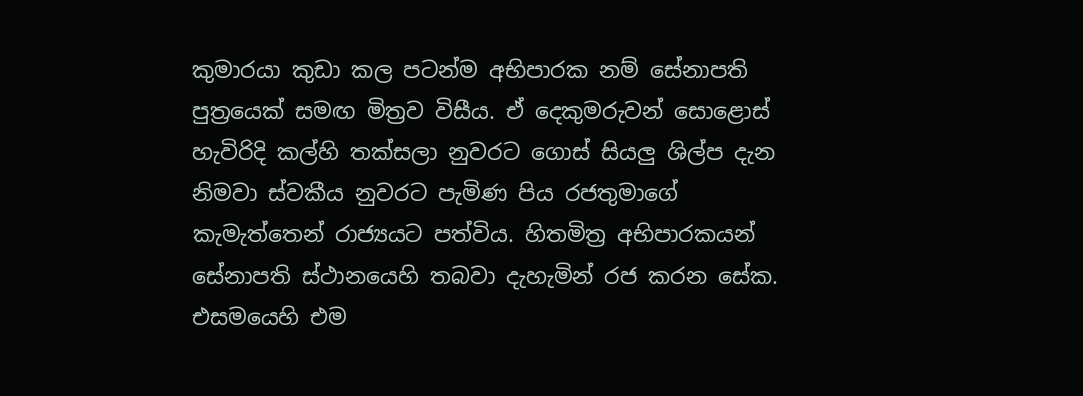කුමාරයා කුඩා කල පටන්ම අභිපාරක නම් සේනාපති පුත්‍රයෙක් සමඟ මිත්‍රව විසීය. ඒ දෙකුමරුවන් සොළොස් හැවිරිදි කල්හි තක්සලා නුවරට ගොස් සියලු ශිල්ප දැන නිමවා ස්වකීය නුවරට පැමිණ පිය රජතුමාගේ කැමැත්තෙන් රාජ්‍යයට පත්විය. හිතමිත්‍ර අභිපාරකයන් සේනාපති ස්ථානයෙහි තබවා දැහැමින් රජ කරන සේක. එසමයෙහි එම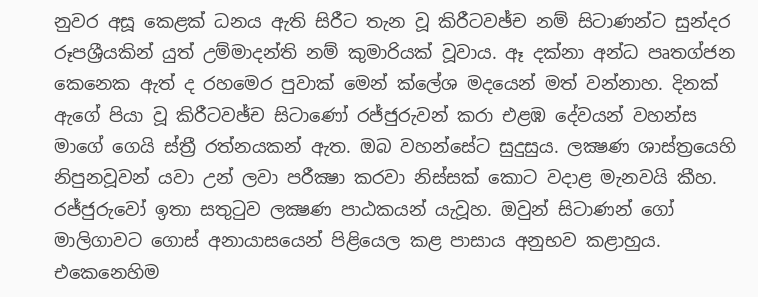නුවර අසූ කෙළක් ධනය ඇති සිරීට තැන වූ කිරීටවඡ්ච නම් සිටාණන්ට සුන්දර රූපශ්‍රීයකින් යුත් උම්මාදන්ති නම් කුමාරියක් වූවාය. ඈ දක්නා අන්ධ පෘතග්ජන කෙනෙක ඇත් ද රහමෙර පුවාක් මෙන් ක්ලේශ මදයෙන් මත් වන්නාහ. දිනක් ඇගේ පියා වූ කිරීටවඡ්ච සිටාණෝ රජ්ජුරුවන් කරා එළඹ දේවයන් වහන්ස මාගේ ගෙයි ස්ත්‍රී රත්නයකන් ඇත. ඔබ වහන්සේට සුදුසුය. ලක්‍ෂණ ශාස්ත්‍රයෙහි නිපුනවූවන් යවා උන් ලවා පරීක්‍ෂා කරවා නිස්සක් කොට වදාළ මැනවයි කීහ. රජ්ජුරුවෝ ඉතා සතුටුව ලක්‍ෂණ පාඨකයන් යැවූහ. ඔවුන් සිටාණන් ගෝ මාලිගාවට ගොස් අනායාසයෙන් පිළියෙල කළ පාසාය අනුභව කළාහුය. එකෙනෙහිම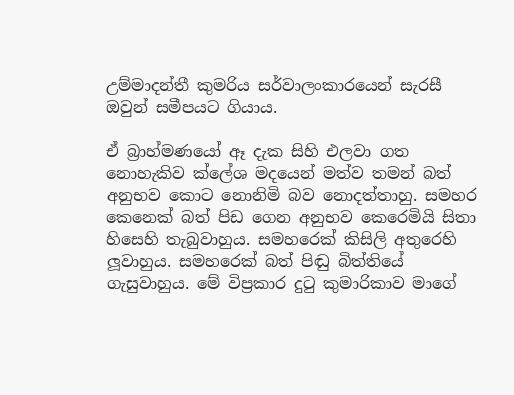උම්මාදන්තී කුමරිය සර්වාලංකාරයෙන් සැරසී ඔවුන් සමීපයට ගියාය.

ඒ බ්‍රාහ්මණයෝ ඈ දැක සිහි එලවා ගත නොහැකිව ක්ලේශ මදයෙන් මත්ව තමන් බත් අනුභව කොට නොනිමි බව නොදත්තාහු. සමහර කෙනෙක් බත් පිඩ ගෙන අනුභව කෙරෙමියි සිතා හිසෙහි තැබුවාහුය. සමහරෙක් කිසිලි අතුරෙහි ලූවාහුය. සමහරෙක් බත් පිඬු බිත්තියේ ගැසුවාහුය. මේ විප්‍රකාර දුටු කුමාරිකාව මාගේ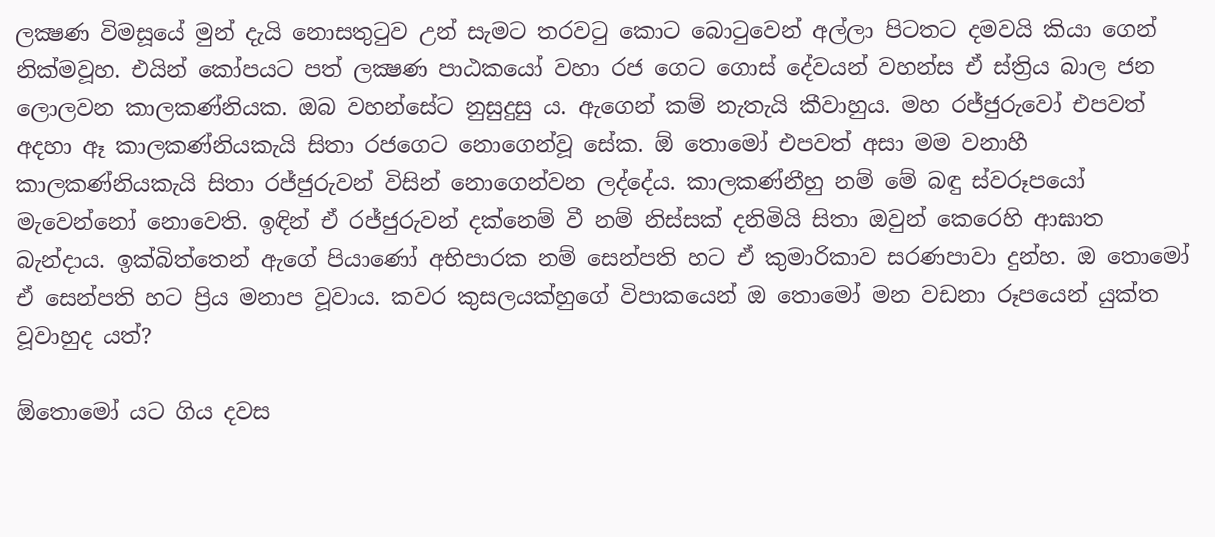ලක්‍ෂණ විමසූයේ මුන් දැයි නොසතුටුව උන් සැමට තරවටු කොට බොටුවෙන් අල්ලා පිටතට දමවයි කියා ගෙන් නික්මවූහ. එයින් කෝපයට පත් ලක්‍ෂණ පාඨකයෝ වහා රජ ගෙට ගොස් දේවයන් වහන්ස ඒ ස්ත්‍රිය බාල ජන ලොලවන කාලකණ්නියක. ඔබ වහන්සේට නුසුදුසු ය. ඇගෙන් කම් නැතැයි කීවාහුය. මහ රජ්ජුරුවෝ එපවත් අදහා ඈ කාලකණ්නියකැයි සිතා රජගෙට නොගෙන්වූ සේක. ඕ තොමෝ එපවත් අසා මම වනාහී කාලකණ්නියකැයි සිතා රජ්ජුරුවන් විසින් නොගෙන්වන ලද්දේය. කාලකණ්නීහු නම් මේ බඳු ස්වරූපයෝ මැවෙන්නෝ නොවෙති. ඉඳින් ඒ රජ්ජුරුවන් දක්නෙම් වී නම් නිස්සක් දනිමියි සිතා ඔවුන් කෙරෙහි ආඝාත බැන්දාය. ඉක්බිත්තෙන් ඇගේ පියාණෝ අභිපාරක නම් සෙන්පති හට ඒ කුමාරිකාව සරණපාවා දුන්හ. ඔ තොමෝ ඒ සෙන්පති හට ප්‍රිය මනාප වූවාය. කවර කුසලයක්හුගේ විපාකයෙන් ඔ තොමෝ මන වඩනා රූපයෙන් යුක්ත වූවාහුද යත්?

ඕතොමෝ යට ගිය දවස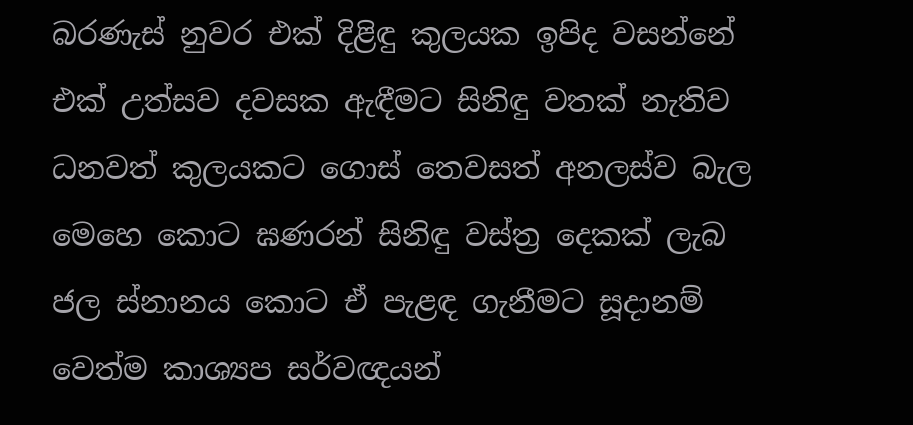බරණැස් නුවර එක් දිළිඳු කුලයක ඉපිද වසන්නේ එක් උත්සව දවසක ඇඳීමට සිනිඳු වතක් නැතිව ධනවත් කුලයකට ගොස් තෙවසත් අනලස්ව බැල මෙහෙ කොට ඝණරන් සිනිඳු වස්ත්‍ර දෙකක් ලැබ ජල ස්නානය කොට ඒ පැළඳ ගැනීමට සූදානම් වෙත්ම කාශ්‍යප සර්වඥයන්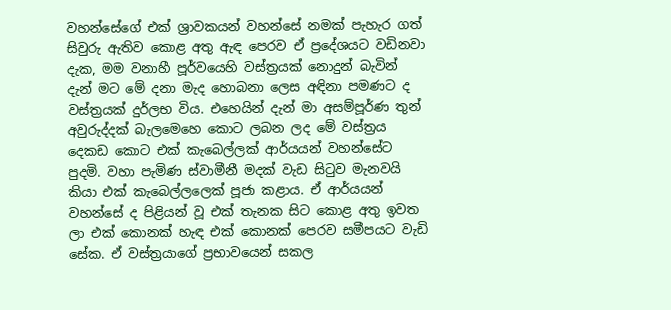වහන්සේගේ එක් ශ්‍රාවකයන් වහන්සේ නමක් පැහැර ගත් සිවුරු ඇතිව කොළ අතු ඇඳ පෙරව ඒ ප්‍රදේශයට වඩිනවා දැක, මම වනාහී පූර්වයෙහි වස්ත්‍රයක් නොදුන් බැවින් දැන් මට මේ දනා මැද හොබනා ලෙස අඳිනා පමණට ද වස්ත්‍රයක් දුර්ලභ විය. එහෙයින් දැන් මා අසම්පූර්ණ තුන් අවුරුද්දක් බැලමෙහෙ කොට ලබන ලද මේ වස්ත්‍රය දෙකඩ කොට එක් කැබෙල්ලක් ආර්යයන් වහන්සේට පුදමි. වහා පැමිණ ස්වාමීනී මදක් වැඩ සිටුව මැනවයි කියා එක් කැබෙල්ලලෙක් පූජා කළාය. ඒ ආර්යයන් වහන්සේ ද පිළියන් වූ එක් තැනක සිට කොළ අතු ඉවත ලා එක් කොනක් හැඳ එක් කොනක් පෙරව සමීපයට වැඩි සේක. ඒ වස්ත්‍රයාගේ ප්‍රභාවයෙන් සකල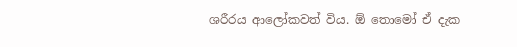ශරීරය ආලෝකවත් විය. ඕ තොමෝ ඒ දැක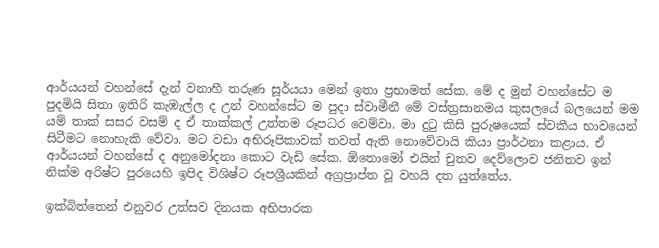ආර්යයන් වහන්සේ දැන් වනාහී තරුණ සූර්යයා මෙන් ඉතා ප්‍රභාමත් සේක. මේ ද මුන් වහන්සේට ම පුදමියි සිතා ඉතිරි කැඹැල්ල ද උන් වහන්සේට ම පුදා ස්වාමීනී මේ වස්ත්‍රසානමය කුසලයේ බලයෙන් මම යම් තාක් සසර වසම් ද ඒ තාක්කල් උත්තම රූපධර වෙම්වා. මා දුටු කිසි පුරුෂයෙක් ස්වකීය භාවයෙන් සිටීමට නොහැකි වේවා. මට වඩා අභිරූපිකාවක් තවත් ඇති නොවේවායි කියා ප්‍රාර්ථනා කළාය. ඒ ආර්යයන් වහන්සේ ද අනුමෝදනා කොට වැඩි සේක. ඕතොමෝ එයින් චුතව දෙව්ලොව ජනිතව ඉන් නික්ම අරිෂ්ට පුරයෙහි ඉපිද විශිෂ්ට රූපශ්‍රීයකින් අග්‍රප්‍රාප්ත වූ වහයි දත යුත්තේය.

ඉක්බිත්තෙන් එනුවර උත්සව දිනයක අභිපාරක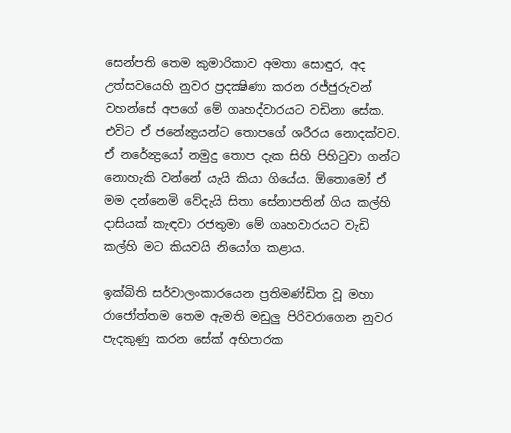සෙන්පති තෙම කුමාරිකාව අමතා සොඳුර, අද උත්සවයෙහි නුවර ප්‍රදක්‍ෂිණා කරන රජ්ජුරුවන් වහන්සේ අපගේ මේ ගෘහද්වාරයට වඩිනා සේක. එවිට ඒ ජනේන්‍ද්‍රයන්ට තොපගේ ශරීරය නොදක්වව. ඒ නරේන්‍ද්‍රයෝ නමුදු තොප දැක සිහි පිහිටුවා ගන්ට නොහැකි වන්නේ යැයි කියා ගියේය. ඕතොමෝ ඒ මම දන්නෙමි වේදැයි සිතා සේනාපතින් ගිය කල්හි දාසියක් කැඳවා රජතුමා මේ ගෘහවාරයට වැඩි කල්හි මට කියවයි නියෝග කළාය.

ඉක්බිති සර්වාලංකාරයෙන ප්‍රතිමණ්ඩිත වූ මහා රාජෝත්තම තෙම ඇමති මඩුලු පිරිවරාගෙන නුවර පැදකුණු කරන සේක් අභිපාරක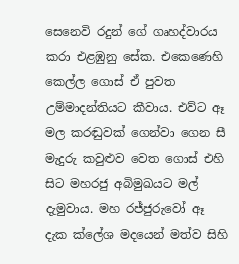සෙනෙවි රදුන් ගේ ගෘහද්වාරය කරා එළඹුනු සේක. එකෙණෙහි කෙල්ල ගොස් ඒ පුවත උම්මාදන්තියට කීවාය. එව්ට ඈ මල කරඬුවක් ගෙන්වා ගෙන සී මැදුරු කවුළුව වෙත ගොස් එහි සිට මහරජු අබිමුඛයට මල් දැමුවාය. මහ රජ්ජුරුවෝ ඈ දැක ක්ලේශ මදයෙන් මත්ව සිහි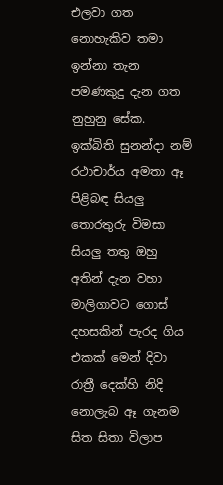එලවා ගත නොහැකිව තමා ඉන්නා තැන පමණකුදු දැන ගත නුහුනු සේක. ඉක්බිති සුනන්දා නම් රථාචාර්ය අමතා ඈ පිළිබඳ සියලු තොරතුරු විමසා සියලු තතු ඔහු අතින් දැන වහා මාලිගාවට ගොස් දහසකින් පැරද ගිය එකක් මෙන් දිවා රාත්‍රී දෙක්හි නිදි නොලැබ ඈ ගැනම සිත සිතා විලාප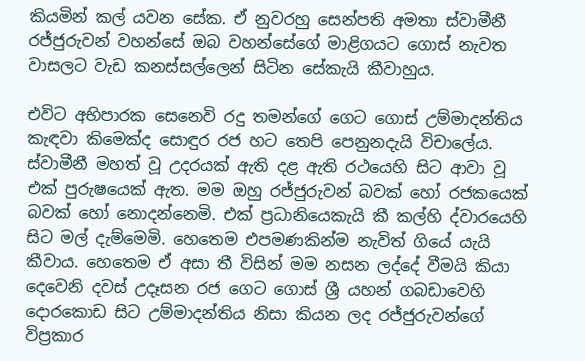කියමින් කල් යවන සේක. ඒ නුවරහු සෙන්පති අමතා ස්වාමීනී රජ්ජුරුවන් වහන්සේ ඔබ වහන්සේගේ මාළිගයට ගොස් නැවත වාසලට වැඩ කනස්සල්ලෙන් සිටින සේකැයි කීවාහුය.

එවිට අභිපාරක සෙනෙවි රදු තමන්ගේ ගෙට ගොස් උම්මාදන්තිය කැඳවා කිමෙක්ද සොඳුර රජ හට තෙපි පෙනුනදැයි විචාලේය. ස්වාමීනී මහත් වූ උදරයක් ඇති දළ ඇති රථයෙහි සිට ආවා වූ එක් පුරුෂයෙක් ඇත. මම ඔහු රජ්ජුරුවන් බවක් හෝ රජකයෙක් බවක් හෝ නොදන්නෙමි. එක් ප්‍රධානියෙකැයි කී කල්හි ද්වාරයෙහි සිට මල් දැම්මෙමි. හෙතෙම එපමණකින්ම නැවිත් ගියේ යැයි කීවාය. හෙතෙම ඒ අසා තී විසින් මම නසන ලද්දේ වීමයි කියා දෙවෙනි දවස් උදෑසන රජ ගෙට ගොස් ශ්‍රී යහන් ගබඩාවෙහි දොරකොඩ සිට උම්මාදන්තිය නිසා කියන ලද රජ්ජුරුවන්ගේ විප්‍රකාර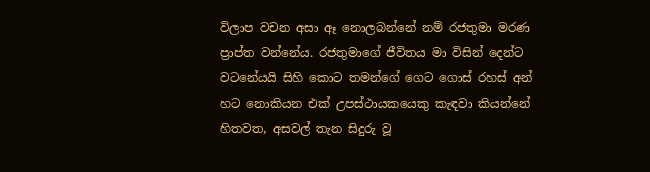විලාප වචන අසා ඈ නොලබන්නේ නම් රජතුමා මරණ ප්‍රාප්ත වන්නේය. රජතුමාගේ ජීවිතය මා විසින් දෙන්ට වටනේයයි සිහි කොට තමන්ගේ ගෙට ගොස් රහස් අන් හට නොකියන එක් උපස්ථායකයෙකු කැඳවා කියන්නේ හිතවත, අසවල් තැන සිදුරු වූ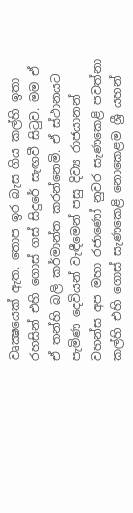වෘක්‍ෂයෙක් ඇත. තොප ඉර බැස ගිය කල්හි ඉතා රහසින් එහි ගොස් ගස් සිදුරේ සැඟවී සිටුව. මම ඒ ඒ තන්හි බලි කර්මාන්ත කරන්නෙමි. ඒ ස්ථානයට පැමිණ දෙවියන් වැඳීමෙන් පසු දිව්‍ය රාජයානන් වහන්ස අප මහා රජාණෝ නුවර සැණකෙළි පවත්නා කල්හි එහි ගොස් සැණකෙළි නොකෙළම ශ්‍රී යහන්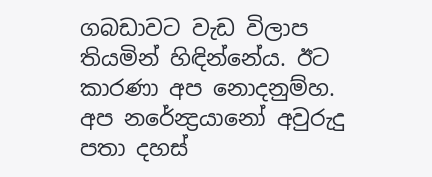ගබඩාවට වැඩ විලාප තියමින් හිඳින්නේය. ඊට කාරණා අප නොදනුම්හ. අප නරේන්‍ද්‍රයානෝ අවුරුදු පතා දහස්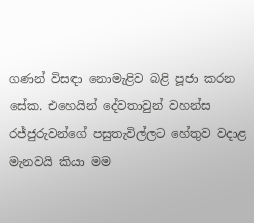ගණන් විසඳා නොමැළිව බළි පූජා කරන සේක. එහෙයින් දේවතාවුන් වහන්ස රජ්ජුරුවන්ගේ පසුතැවිල්ලට හේතුව වදාළ මැනවයි කියා මම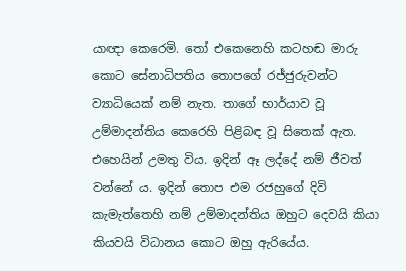යාඥා කෙරෙමි. තෝ එකෙනෙහි කටහඬ මාරු කොට සේනාධිපතිය තොපගේ රජ්ජුරුවන්ට ව්‍යාධියෙක් නම් නැත. තාගේ භාර්යාව වූ උම්මාදන්තිය කෙරෙහි පිළිබඳ වූ සිතෙක් ඇත. එහෙයින් උමතු විය. ඉදින් ඈ ලද්දේ නම් ජීවත් වන්නේ ය. ඉදින් තොප එම රජහුගේ දිවි කැමැත්තෙහි නම් උම්මාදන්තිය ඔහුට දෙවයි කියා කියවයි විධානය කොට ඔහු ඇරියේය.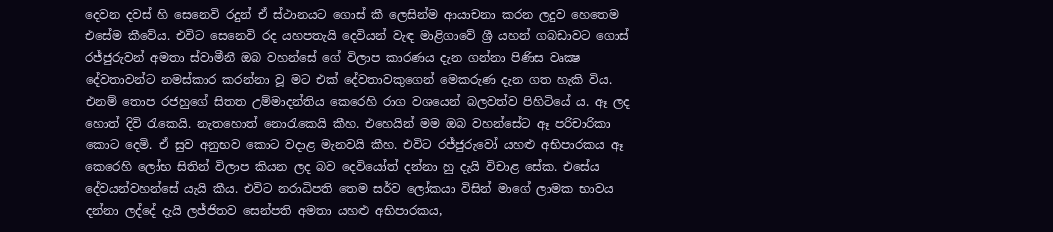දෙවන දවස් හි සෙනෙවි රදුන් ඒ ස්ථානයට ගොස් කී ලෙසින්ම ආයාචනා කරන ලදුව හෙතෙම එසේම කීවේය. එවිට සෙනෙවි රද යහපතැයි දෙවියන් වැඳ මාළිගාවේ ශ්‍රී යහන් ගබඩාවට ගොස් රජ්ජුරුවන් අමතා ස්වාමීනී ඔබ වහන්සේ ගේ විලාප කාරණය දැන ගන්නා පිණිස වෘක්‍ෂ දේවතාවන්ට නමස්කාර කරන්නා වූ මට එක් දේවතාවකුගෙන් මෙකරුණ දැන ගත හැකි විය. එනම් තොප රජහුගේ සිතත උම්මාදන්තිය කෙරෙහි රාග වශයෙන් බලවත්ව පිහිටියේ ය. ඈ ලද හොත් දිවි රැකෙයි. නැතහොත් නොරැකෙයි කීහ. එහෙයින් මම ඔබ වහන්සේට ඈ පරිචාරිකා කොට දෙමි. ඒ සුව අනුභව කොට වදාළ මැනවයි කීහ. එවිට රජ්ජුරුවෝ යහළු අභිපාරකය ඈ කෙරෙහි ලෝභ සිතින් විලාප කියන ලද බව දෙවියෝත් දන්නා හු දැයි විචාළ සේක. එසේය දේවයන්වහන්සේ යැයි කීය. එවිට නරාධිපති තෙම සර්ව ලෝකයා විසින් මාගේ ලාමක භාවය දන්නා ලද්දේ දැයි ලජ්ජිතව සෙන්පති අමතා යහළු අභිපාරකය,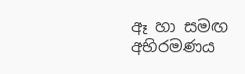ඈ හා සමඟ අභිරමණය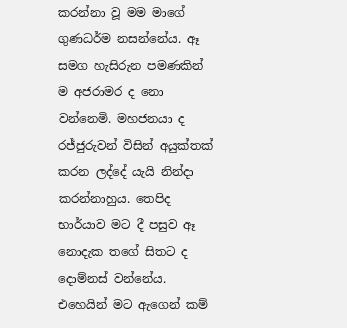කරන්නා වූ මම මාගේ ගුණධර්ම නසන්නේය. ඈ සමග හැසිරුන පමණකින් ම අජරාමර ද නො වන්නෙමි. මහජනයා ද රජ්ජුරුවන් විසින් අයුක්තක් කරන ලද්දේ යැයි නින්දා කරන්නාහුය. තෙපිද භාර්යාව මට දී පසුව ඈ නොදැක තගේ සිතට ද දොම්නස් වන්නේය.
එහෙයින් මට ඇගෙන් කම්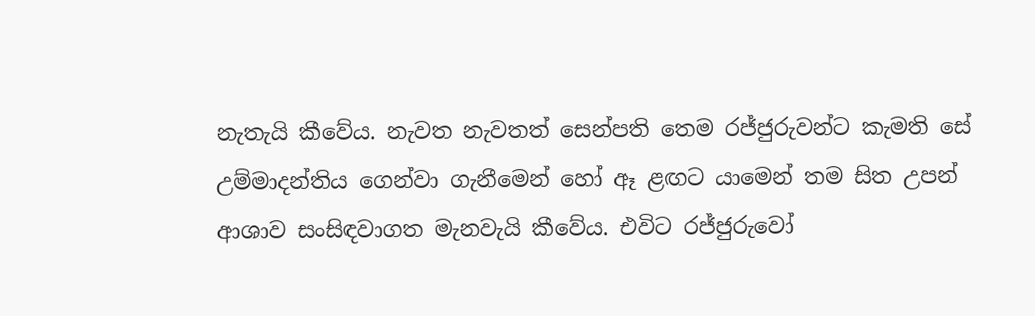නැතැයි කීවේය. නැවත නැවතත් සෙන්පති තෙම රජ්ජුරුවන්ට කැමති සේ උම්මාදන්තිය ගෙන්වා ගැනීමෙන් හෝ ඈ ළඟට යාමෙන් තම සිත උපන් ආශාව සංසිඳවාගත මැනවැයි කීවේය. එවිට රජ්ජුරුවෝ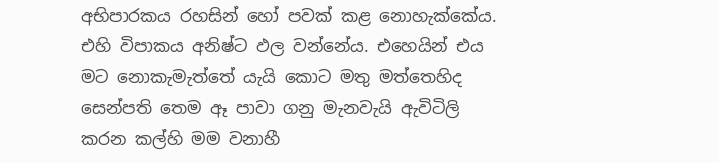අභිපාරකය රහසින් හෝ පවක් කළ නොහැක්කේය. එහි විපාකය අනිෂ්ට ඵල වන්නේය. එහෙයින් එය මට නොකැමැත්තේ යැයි කොට මතු මත්තෙහිද සෙන්පති තෙම ඈ පාවා ගනු මැනවැයි ඇවිටිලි කරන කල්හි මම වනාහී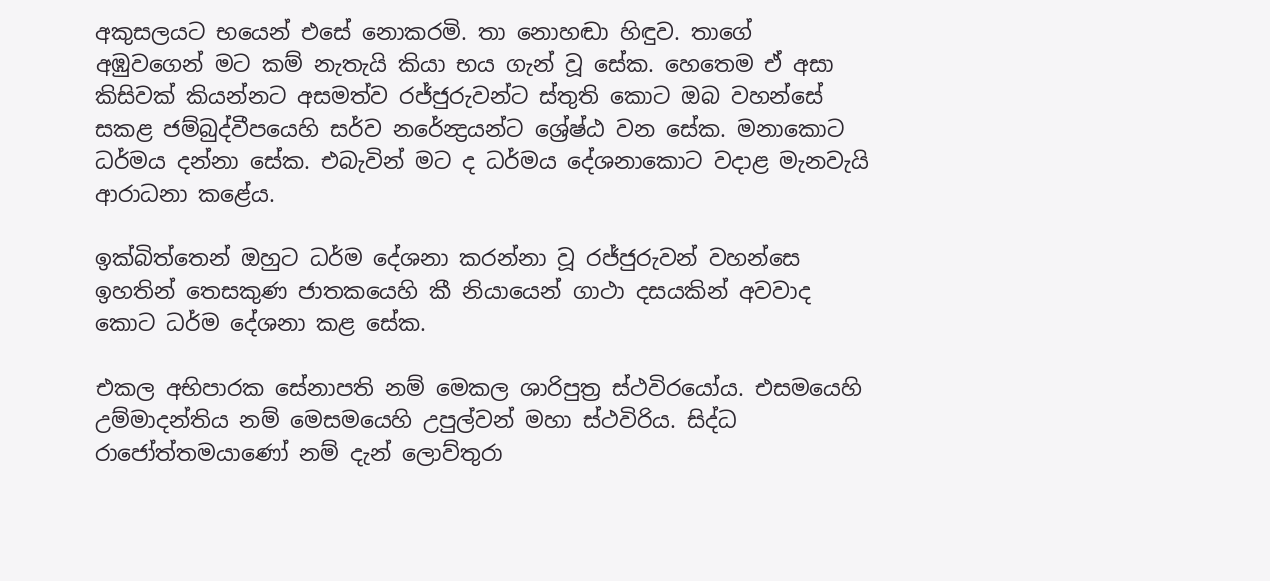අකුසලයට භයෙන් එසේ නොකරමි. තා නොහඬා හිඳුව. තාගේ අඹුවගෙන් මට කම් නැතැයි කියා භය ගැන් වූ සේක. හෙතෙම ඒ අසා කිසිවක් කියන්නට අසමත්ව රජ්ජුරුවන්ට ස්තුති කොට ඔබ වහන්සේ සකළ ජම්බුද්වීපයෙහි සර්ව නරේන්‍ද්‍රයන්ට ශ්‍රේෂ්ඨ වන සේක. මනාකොට ධර්මය දන්නා සේක. එබැවින් මට ද ධර්මය දේශනාකොට වදාළ මැනවැයි ආරාධනා කළේය.

ඉක්බිත්තෙන් ඔහුට ධර්ම දේශනා කරන්නා වූ රජ්ජුරුවන් වහන්සෙ ඉහතින් තෙසකුණ ජාතකයෙහි කී නියායෙන් ගාථා දසයකින් අවවාද කොට ධර්ම දේශනා කළ සේක.

එකල අභිපාරක සේනාපති නම් මෙකල ශාරිපුත්‍ර ස්ථවිරයෝය. එසමයෙහි උම්මාදන්තිය නම් මෙසමයෙහි උපුල්වන් මහා ස්ථවිරිය. සිද්ධ රාජෝත්තමයාණෝ නම් දැන් ලොව්තුරා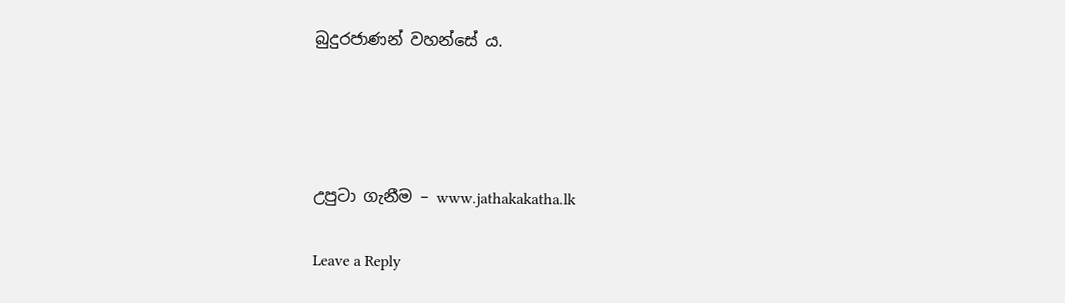බුදුරජාණන් වහන්සේ ය.




උපුටා ගැනීම – www.jathakakatha.lk

Leave a Reply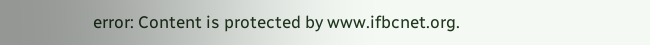error: Content is protected by www.ifbcnet.org.